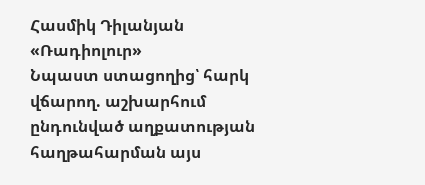Հասմիկ Դիլանյան
«Ռադիոլուր»
Նպաստ ստացողից՝ հարկ վճարող. աշխարհում ընդունված աղքատության հաղթահարման այս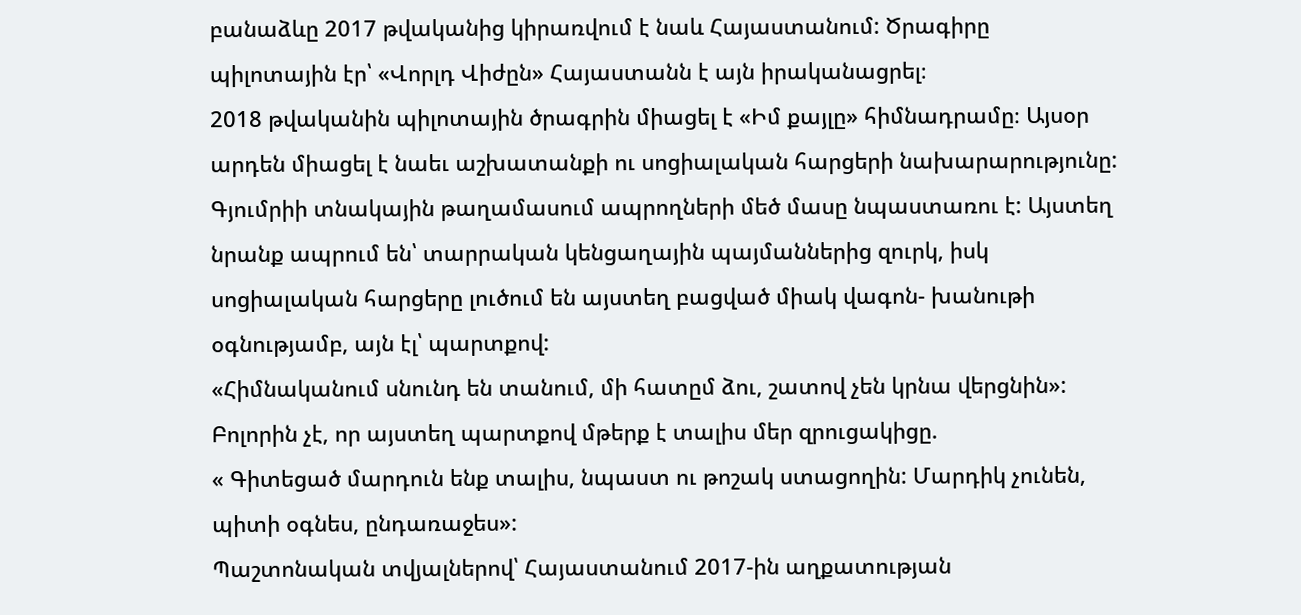բանաձևը 2017 թվականից կիրառվում է նաև Հայաստանում: Ծրագիրը պիլոտային էր՝ «Վորլդ Վիժըն» Հայաստանն է այն իրականացրել։
2018 թվականին պիլոտային ծրագրին միացել է «Իմ քայլը» հիմնադրամը։ Այսօր արդեն միացել է նաեւ աշխատանքի ու սոցիալական հարցերի նախարարությունը:
Գյումրիի տնակային թաղամասում ապրողների մեծ մասը նպաստառու է: Այստեղ նրանք ապրում են՝ տարրական կենցաղային պայմաններից զուրկ, իսկ սոցիալական հարցերը լուծում են այստեղ բացված միակ վագոն- խանութի օգնությամբ, այն էլ՝ պարտքով:
«Հիմնականում սնունդ են տանում, մի հատըմ ձու, շատով չեն կրնա վերցնին»:
Բոլորին չէ, որ այստեղ պարտքով մթերք է տալիս մեր զրուցակիցը.
« Գիտեցած մարդուն ենք տալիս, նպաստ ու թոշակ ստացողին: Մարդիկ չունեն, պիտի օգնես, ընդառաջես»:
Պաշտոնական տվյալներով՝ Հայաստանում 2017-ին աղքատության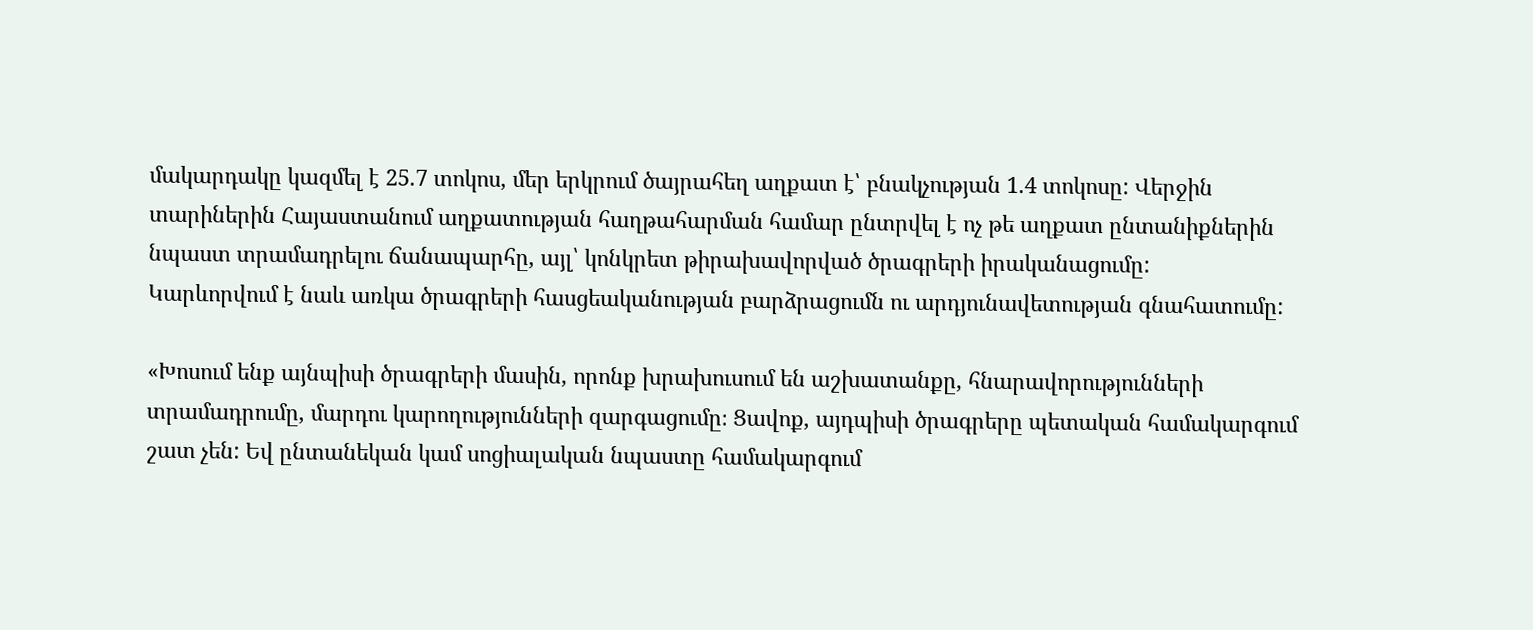մակարդակը կազմել է 25.7 տոկոս, մեր երկրում ծայրահեղ աղքատ է՝ բնակչության 1.4 տոկոսը: Վերջին տարիներին Հայաստանում աղքատության հաղթահարման համար ընտրվել է ոչ թե աղքատ ընտանիքներին նպաստ տրամադրելու ճանապարհը, այլ՝ կոնկրետ թիրախավորված ծրագրերի իրականացումը:
Կարևորվում է նաև առկա ծրագրերի հասցեականության բարձրացումն ու արդյունավետության գնահատումը:

«Խոսում ենք այնպիսի ծրագրերի մասին, որոնք խրախուսում են աշխատանքը, հնարավորությունների տրամադրումը, մարդու կարողությունների զարգացումը։ Ցավոք, այդպիսի ծրագրերը պետական համակարգում շատ չեն: Եվ ընտանեկան կամ սոցիալական նպաստը համակարգում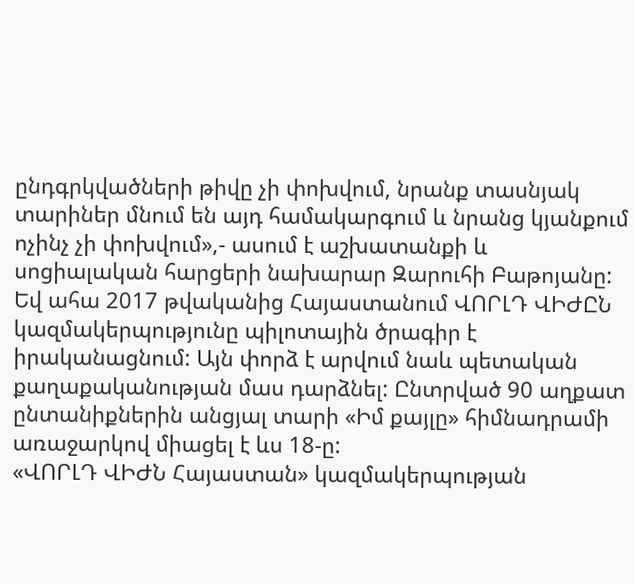ընդգրկվածների թիվը չի փոխվում, նրանք տասնյակ տարիներ մնում են այդ համակարգում և նրանց կյանքում ոչինչ չի փոխվում»,- ասում է աշխատանքի և սոցիալական հարցերի նախարար Զարուհի Բաթոյանը:
Եվ ահա 2017 թվականից Հայաստանում ՎՈՐԼԴ ՎԻԺԸՆ կազմակերպությունը պիլոտային ծրագիր է իրականացնում: Այն փորձ է արվում նաև պետական քաղաքականության մաս դարձնել: Ընտրված 90 աղքատ ընտանիքներին անցյալ տարի «Իմ քայլը» հիմնադրամի առաջարկով միացել է ևս 18-ը:
«ՎՈՐԼԴ ՎԻԺՆ Հայաստան» կազմակերպության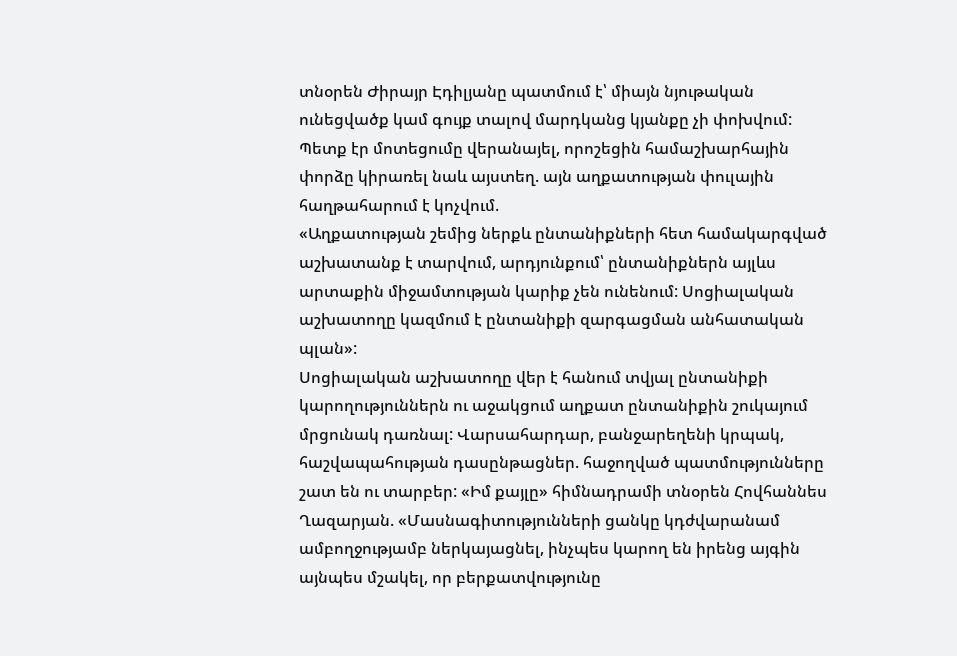տնօրեն Ժիրայր Էդիլյանը պատմում է՝ միայն նյութական ունեցվածք կամ գույք տալով մարդկանց կյանքը չի փոխվում: Պետք էր մոտեցումը վերանայել, որոշեցին համաշխարհային փորձը կիրառել նաև այստեղ. այն աղքատության փուլային հաղթահարում է կոչվում.
«Աղքատության շեմից ներքև ընտանիքների հետ համակարգված աշխատանք է տարվում, արդյունքում՝ ընտանիքներն այլևս արտաքին միջամտության կարիք չեն ունենում: Սոցիալական աշխատողը կազմում է ընտանիքի զարգացման անհատական պլան»:
Սոցիալական աշխատողը վեր է հանում տվյալ ընտանիքի կարողություններն ու աջակցում աղքատ ընտանիքին շուկայում մրցունակ դառնալ: Վարսահարդար, բանջարեղենի կրպակ, հաշվապահության դասընթացներ. հաջողված պատմությունները շատ են ու տարբեր: «Իմ քայլը» հիմնադրամի տնօրեն Հովհաննես Ղազարյան. «Մասնագիտությունների ցանկը կդժվարանամ ամբողջությամբ ներկայացնել, ինչպես կարող են իրենց այգին այնպես մշակել, որ բերքատվությունը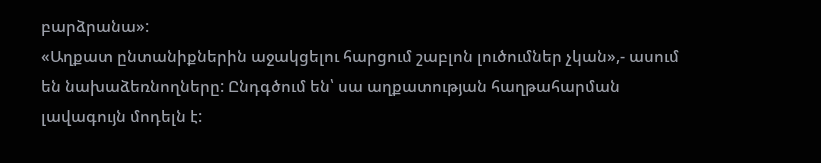բարձրանա»:
«Աղքատ ընտանիքներին աջակցելու հարցում շաբլոն լուծումներ չկան»,- ասում են նախաձեռնողները: Ընդգծում են՝ սա աղքատության հաղթահարման լավագույն մոդելն է: